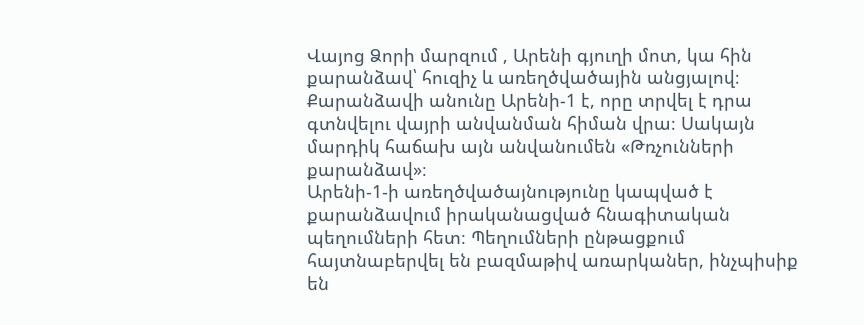Վայոց Ձորի մարզում , Արենի գյուղի մոտ, կա հին քարանձավ՝ հուզիչ և առեղծվածային անցյալով։ Քարանձավի անունը Արենի-1 է, որը տրվել է դրա գտնվելու վայրի անվանման հիման վրա։ Սակայն մարդիկ հաճախ այն անվանումեն «Թռչունների քարանձավ»։
Արենի-1-ի առեղծվածայնությունը կապված է քարանձավում իրականացված հնագիտական պեղումների հետ։ Պեղումների ընթացքում հայտնաբերվել են բազմաթիվ առարկաներ, ինչպիսիք են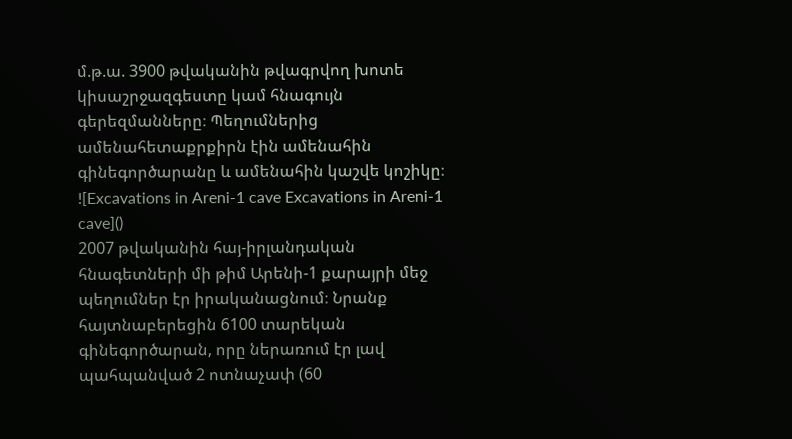մ.թ.ա. 3900 թվականին թվագրվող խոտե կիսաշրջազգեստը կամ հնագույն գերեզմանները։ Պեղումներից ամենահետաքրքիրն էին ամենահին գինեգործարանը և ամենահին կաշվե կոշիկը։
![Excavations in Areni-1 cave Excavations in Areni-1 cave]()
2007 թվականին հայ-իրլանդական հնագետների մի թիմ Արենի-1 քարայրի մեջ պեղումներ էր իրականացնում։ Նրանք հայտնաբերեցին 6100 տարեկան գինեգործարան, որը ներառում էր լավ պահպանված 2 ոտնաչափ (60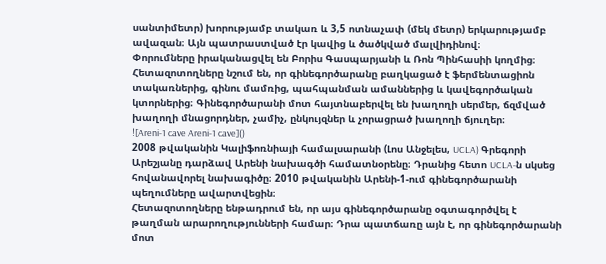սանտիմետր) խորությամբ տակառ և 3,5 ոտնաչափ (մեկ մետր) երկարությամբ ավազան։ Այն պատրաստված էր կավից և ծածկված մալվիդինով։
Փորումները իրականացվել են Բորիս Գասպարյանի և Ռոն Պինհասիի կողմից։ Հետազոտողները նշում են, որ գինեգործարանը բաղկացած է ֆերմենտացիոն տակառներից, գինու մամռից, պահպանման ամաններից և կավեգործական կտորներից։ Գինեգործարանի մոտ հայտնաբերվել են խաղողի սերմեր, ճզմված խաղողի մնացորդներ, չամիչ, ընկույզներ և չորացրած խաղողի ճյուղեր։
![Areni-1 cave Areni-1 cave]()
2008 թվականին Կալիֆոռնիայի համալսարանի (Լոս Անջելես, UCLA) Գրեգորի Արեշյանը դարձավ Արենի նախագծի համատնօրենը։ Դրանից հետո UCLA-ն սկսեց հովանավորել նախագիծը։ 2010 թվականին Արենի-1-ում գինեգործարանի պեղումները ավարտվեցին։
Հետազոտողները ենթադրում են, որ այս գինեգործարանը օգտագործվել է թաղման արարողությունների համար։ Դրա պատճառը այն է, որ գինեգործարանի մոտ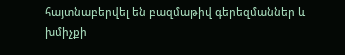հայտնաբերվել են բազմաթիվ գերեզմաններ և խմիչքի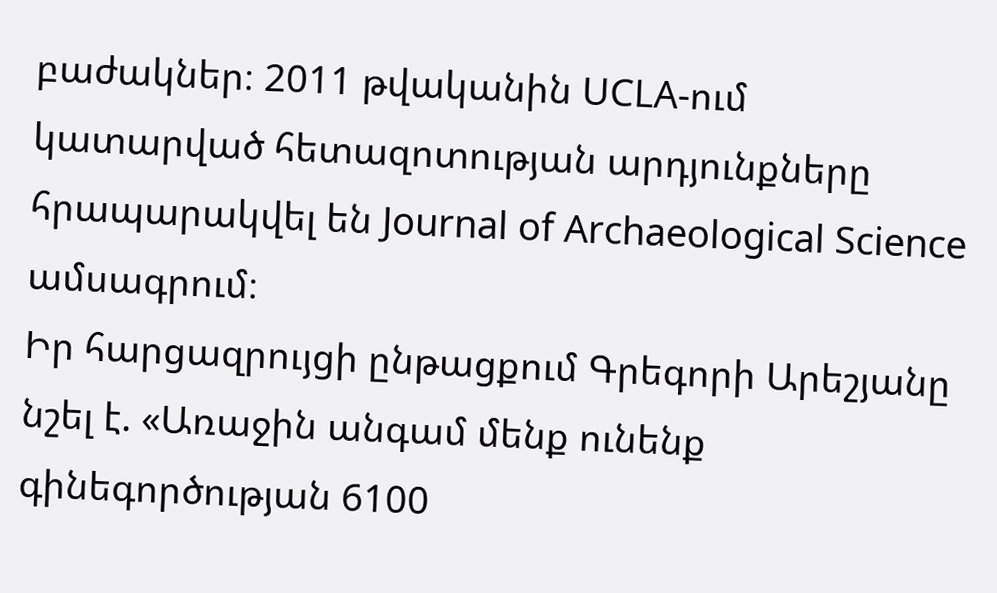բաժակներ։ 2011 թվականին UCLA-ում կատարված հետազոտության արդյունքները հրապարակվել են Journal of Archaeological Science ամսագրում։
Իր հարցազրույցի ընթացքում Գրեգորի Արեշյանը նշել է. «Առաջին անգամ մենք ունենք գինեգործության 6100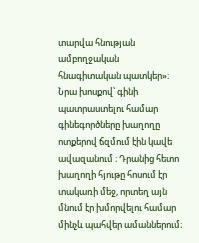տարվա հնության ամբողջական հնագիտական պատկեր»։ Նրա խոսքով՝ գինի պատրաստելու համար գինեգործները խաղողը ոտքերով ճզմում էին կավե ավազանում ։ Դրանից հետո խաղողի հյութը հոսում էր տակառի մեջ, որտեղ այն մնում էր խմորվելու համար մինչև պահվեր ամաններում։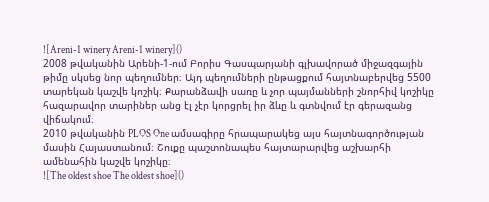![Areni-1 winery Areni-1 winery]()
2008 թվականին Արենի-1-ում Բորիս Գասպարյանի գլխավորած միջազգային թիմը սկսեց նոր պեղումներ։ Այդ պեղումների ընթացքում հայտնաբերվեց 5500 տարեկան կաշվե կոշիկ։ Քարանձավի սառը և չոր պայմանների շնորհիվ կոշիկը հազարավոր տարիներ անց էլ չէր կորցրել իր ձևը և գտնվում էր գերազանց վիճակում։
2010 թվականին PLOS One ամսագիրը հրապարակեց այս հայտնագործության մասին Հայաստանում։ Շուքը պաշտոնապես հայտարարվեց աշխարհի ամենահին կաշվե կոշիկը։
![The oldest shoe The oldest shoe]()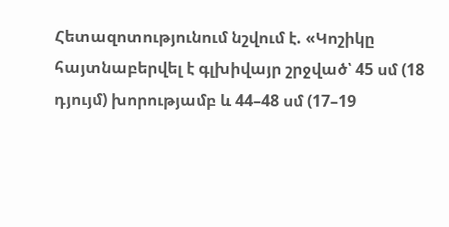Հետազոտությունում նշվում է. «Կոշիկը հայտնաբերվել է գլխիվայր շրջված՝ 45 սմ (18 դյույմ) խորությամբ և 44–48 սմ (17–19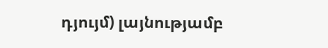դյույմ) լայնությամբ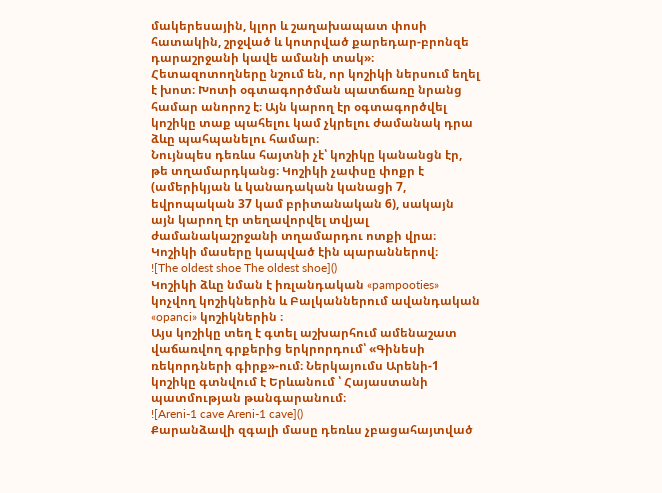մակերեսային, կլոր և շաղախապատ փոսի հատակին, շրջված և կոտրված քարեդար-բրոնզե դարաշրջանի կավե ամանի տակ»։
Հետազոտողները նշում են, որ կոշիկի ներսում եղել է խոտ։ Խոտի օգտագործման պատճառը նրանց համար անորոշ է։ Այն կարող էր օգտագործվել կոշիկը տաք պահելու կամ չկրելու ժամանակ դրա ձևը պահպանելու համար։
Նույնպես դեռևս հայտնի չէ՝ կոշիկը կանանցն էր, թե տղամարդկանց։ Կոշիկի չափսը փոքր է (ամերիկյան և կանադական կանացի 7, եվրոպական 37 կամ բրիտանական 6), սակայն այն կարող էր տեղավորվել տվյալ ժամանակաշրջանի տղամարդու ոտքի վրա։ Կոշիկի մասերը կապված էին պարաններով։
![The oldest shoe The oldest shoe]()
Կոշիկի ձևը նման է իռլանդական «pampooties» կոչվող կոշիկներին և Բալկաններում ավանդական «opanci» կոշիկներին ։
Այս կոշիկը տեղ է գտել աշխարհում ամենաշատ վաճառվող գրքերից երկրորդում՝ «Գինեսի ռեկորդների գիրք»-ում։ Ներկայումս Արենի-1 կոշիկը գտնվում է Երևանում ՝ Հայաստանի պատմության թանգարանում։
![Areni-1 cave Areni-1 cave]()
Քարանձավի զգալի մասը դեռևս չբացահայտված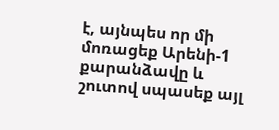է, այնպես որ մի մոռացեք Արենի-1 քարանձավը և շուտով սպասեք այլ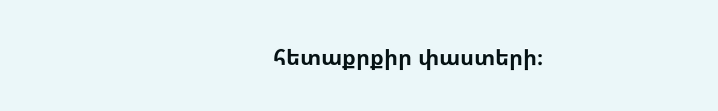հետաքրքիր փաստերի։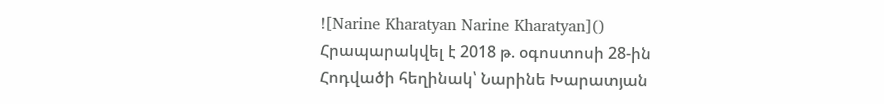![Narine Kharatyan Narine Kharatyan]()
Հրապարակվել է 2018 թ. օգոստոսի 28-ին
Հոդվածի հեղինակ՝ Նարինե Խարատյան